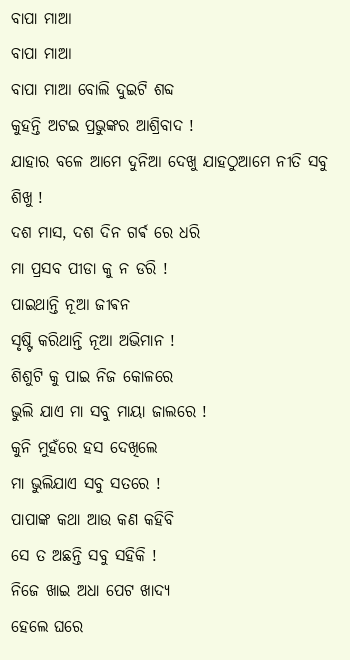ବାପା ମାଆ
ବାପା ମାଆ
ବାପା ମାଆ ବୋଲି ଦୁଇଟି ଶବ୍ଦ
କୁହନ୍ତି ଅଟଇ ପ୍ରଭୁଙ୍କର ଆଶ୍ରିବାଦ !
ଯାହାର ବଳେ ଆମେ ଦୁନିଆ ଦେଖୁ ଯାହଠୁଆମେ ନୀତି ସବୁ ଶିଖୁ !
ଦଶ ମାସ, ଦଶ ଦିନ ଗର୍ଵ ରେ ଧରି
ମା ପ୍ରସବ ପୀଡା କୁ ନ ଡରି !
ପାଇଥାନ୍ତି ନୂଆ ଜୀଵନ
ସୃଷ୍ଟି କରିଥାନ୍ତି ନୂଆ ଅଭିମାନ !
ଶିଶୁଟି କୁ ପାଇ ନିଜ କୋଳରେ
ଭୁଲି ଯାଏ ମା ସବୁ ମାୟା ଜାଲରେ !
କୁନି ମୁହଁରେ ହସ ଦେଖିଲେ
ମା ଭୁଲିଯାଏ ସବୁ ସତରେ !
ପାପାଙ୍କ କଥା ଆଉ କଣ କହିବି
ସେ ତ ଅଛନ୍ତି ସବୁ ସହିକି !
ନିଜେ ଖାଇ ଅଧା ପେଟ ଖାଦ୍ୟ
ହେଲେ ଘରେ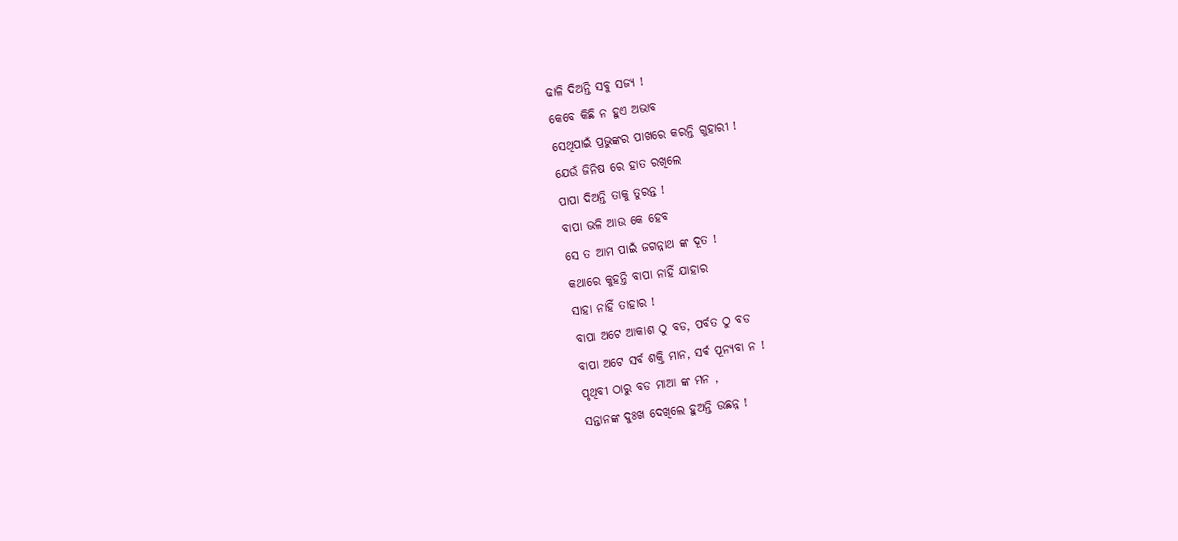ଢାଳି ଦିଅନ୍ତି ସବୁ ସଜ୍ୟ !
କେବେ କିଛି ନ ହୁଏ ଅଭାବ
ସେଥିପାଇଁ ପ୍ରଭୁଙ୍କର ପାଖରେ କରନ୍ତି ଗୁହାରୀ !
ଯେଉଁ ଜିନିଷ ରେ ହାତ ରଖିଲେ
ପାପା ଦିଅନ୍ତି ତାକୁ ତୁରନ୍ତ !
ବାପା ଭଳି ଆଉ କେ ହେବ
ସେ ତ ଆମ ପାଇଁ ଜଗନ୍ନାଥ ଙ୍କ ଦୂତ !
କଥାରେ କୁହନ୍ତି ବାପା ନାହିଁ ଯାହାର
ସାହା ନାହିଁ ତାହାର !
ବାପା ଅଟେ ଆକାଶ ଠୁ ବଡ, ପର୍ବତ ଠୁ ବଡ
ବାପା ଅଟେ ସର୍ବ ଶକ୍ତି ମାନ, ସର୍ଵ ପୂନ୍ୟବା ନ !
ପୃଥିବୀ ଠାରୁ ବଡ ମାଆ ଙ୍କ ମନ ,
ସନ୍ତାନଙ୍କ ଦୁଃଖ ଦେଖିଲେ ହୁଅନ୍ତି ଉଛନ୍ନ !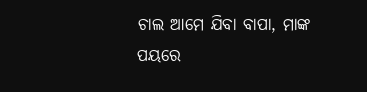ଚାଲ ଆମେ ଯିବା ବାପା, ମାଙ୍କ ପୟରେ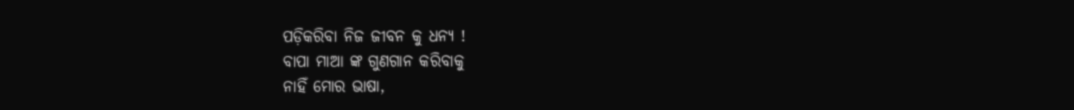ପଡ଼ିକରିବା ନିଜ ଜୀବନ କୁ ଧନ୍ୟ !
ବାପା ମାଆ ଙ୍କ ଗୁଣଗାନ କରିବାକୁ
ନାହିଁ ମୋର ଭାଷା,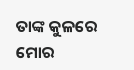ତାଙ୍କ କୁଳରେ ମୋର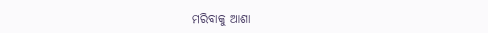ମରିବାକୁ ଆଶା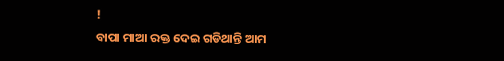!
ବାପା ମାଆ ରକ୍ତ ଦେଇ ଗଡିଥାନ୍ତି ଆମ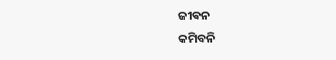ଜୀଵନ
କମିବନି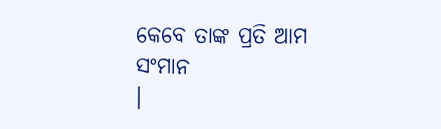କେବେ ତାଙ୍କ ପ୍ରତି ଆମ ସଂମାନ
।